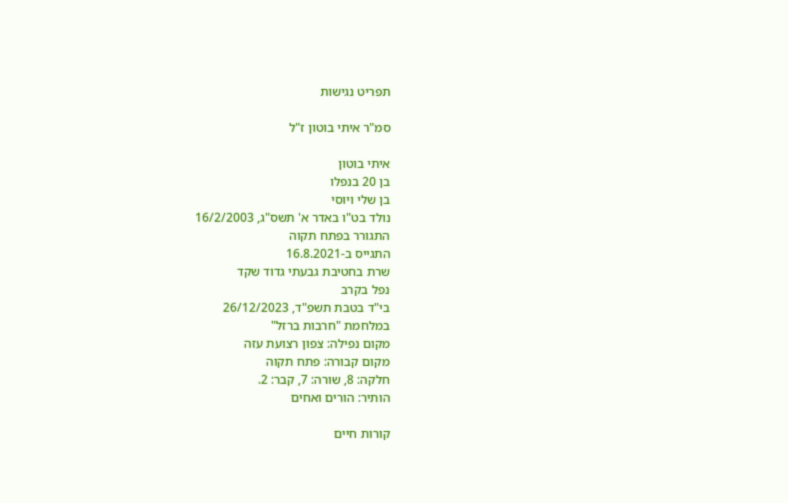תפריט נגישות

סמ"ר איתי בוטון ז"ל

איתי בוטון
בן 20 בנפלו
בן שלי ויוסי
נולד בט"ו באדר א' תשס"ג, 16/2/2003
התגורר בפתח תקוה
התגייס ב-16.8.2021
שרת בחטיבת גבעתי גדוד שקד
נפל בקרב
בי"ד בטבת תשפ"ד, 26/12/2023
במלחמת "חרבות ברזל"
מקום נפילה: צפון רצועת עזה
מקום קבורה: פתח תקוה
חלקה: 8, שורה: 7, קבר: 2.
הותיר: הורים ואחים

קורות חיים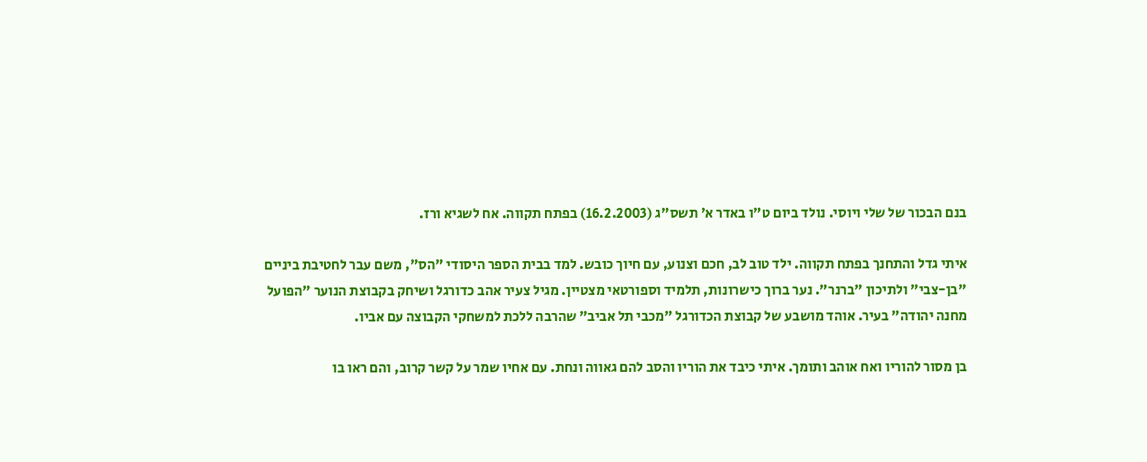בנם הבכור של שלי ויוסי. נולד ביום ט"ו באדר א' תשס"ג (16.2.2003) בפתח תקווה. אח לשגיא ורז.

איתי גדל והתחנך בפתח תקווה. ילד טוב לב, חכם וצנוע, עם חיוך כובש. למד בבית הספר היסודי "הס", משם עבר לחטיבת ביניים "בן-צבי" ולתיכון "ברנר". נער ברוך כישרונות, תלמיד וספורטאי מצטיין. מגיל צעיר אהב כדורגל ושיחק בקבוצת הנוער "הפועל מחנה יהודה" בעיר. אוהד מושבע של קבוצת הכדורגל "מכבי תל אביב" שהרבה ללכת למשחקי הקבוצה עם אביו.

בן מסור להוריו ואח אוהב ותומך. איתי כיבד את הוריו והסב להם גאווה ונחת. עם אחיו שמר על קשר קרוב, והם ראו בו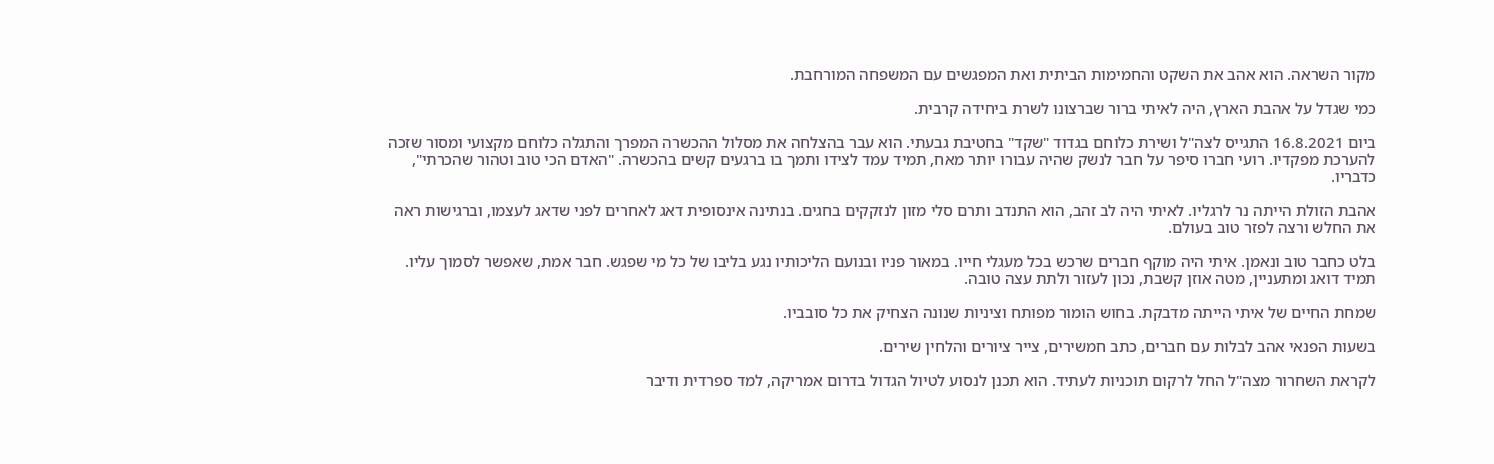מקור השראה. הוא אהב את השקט והחמימות הביתית ואת המפגשים עם המשפחה המורחבת.

כמי שגדל על אהבת הארץ, היה לאיתי ברור שברצונו לשרת ביחידה קרבית.

ביום 16.8.2021 התגייס לצה"ל ושירת כלוחם בגדוד "שקד" בחטיבת גבעתי. הוא עבר בהצלחה את מסלול ההכשרה המפרך והתגלה כלוחם מקצועי ומסור שזכה להערכת מפקדיו. רועי חברו סיפר על חבר לנשק שהיה עבורו יותר מאח, תמיד עמד לצידו ותמך בו ברגעים קשים בהכשרה. "האדם הכי טוב וטהור שהכרתי", כדבריו.

אהבת הזולת הייתה נר לרגליו. לאיתי היה לב זהב, הוא התנדב ותרם סלי מזון לנזקקים בחגים. בנתינה אינסופית דאג לאחרים לפני שדאג לעצמו, וברגישות ראה את החלש ורצה לפזר טוב בעולם.

בלט כחבר טוב ונאמן. איתי היה מוקף חברים שרכש בכל מעגלי חייו. במאור פניו ובנועם הליכותיו נגע בליבו של כל מי שפגש. חבר אמת, שאפשר לסמוך עליו. תמיד דואג ומתעניין, מטה אוזן קשבת, נכון לעזור ולתת עצה טובה.

שמחת החיים של איתי הייתה מדבקת. בחוש הומור מפותח וציניות שנונה הצחיק את כל סובביו.

בשעות הפנאי אהב לבלות עם חברים, כתב חמשירים, צייר ציורים והלחין שירים.

לקראת השחרור מצה"ל החל לרקום תוכניות לעתיד. הוא תכנן לנסוע לטיול הגדול בדרום אמריקה, למד ספרדית ודיבר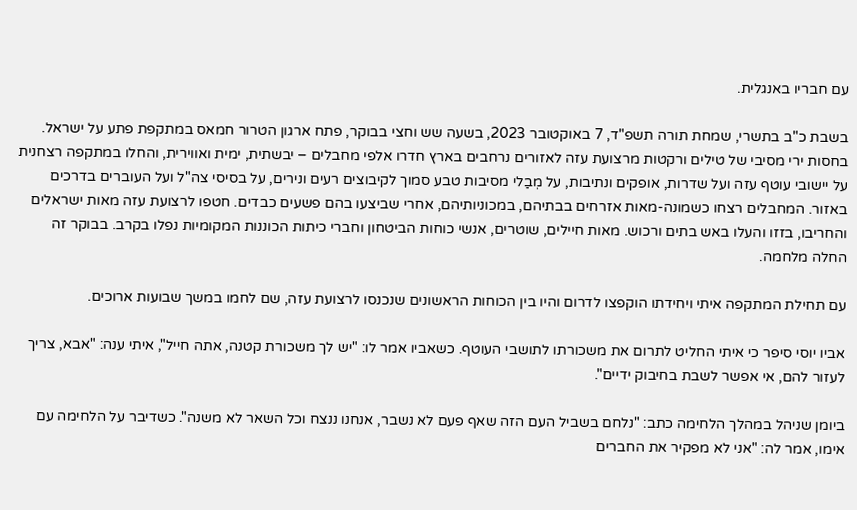עם חבריו באנגלית.

בשבת כ"ב בתשרי, שמחת תורה תשפ"ד, 7 באוקטובר 2023, בשעה שש וחצי בבוקר, פתח ארגון הטרור חמאס במתקפת פתע על ישראל. בחסות ירי מסיבי של טילים ורקטות מרצועת עזה לאזורים נרחבים בארץ חדרו אלפי מחבלים – יבשתית, ימית ואווירית, והחלו במתקפה רצחנית על יישובי עוטף עזה ועל שדרות, אופקים ונתיבות, על מְבַלי מסיבות טבע סמוך לקיבוצים רעים ונירים, על בסיסי צה"ל ועל העוברים בדרכים באזור. המחבלים רצחו כשמונה-מאות אזרחים בבתיהם, במכוניותיהם, אחרי שביצעו בהם פשעים כבדים. חטפו לרצועת עזה מאות ישראלים והחריבו, בזזו והעלו באש בתים ורכוש. מאות חיילים, שוטרים, אנשי כוחות הביטחון וחברי כיתות הכוננות המקומיות נפלו בקרב. בבוקר זה החלה מלחמה.

עם תחילת המתקפה איתי ויחידתו הוקפצו לדרום והיו בין הכוחות הראשונים שנכנסו לרצועת עזה, שם לחמו במשך שבועות ארוכים.

אביו יוסי סיפר כי איתי החליט לתרום את משכורתו לתושבי העוטף. כשאביו אמר לו: "יש לך משכורת קטנה, אתה חייל", איתי ענה: "אבא, צריך לעזור להם, אי אפשר לשבת בחיבוק ידיים".

ביומן שניהל במהלך הלחימה כתב: "נלחם בשביל העם הזה שאף פעם לא נשבר, אנחנו ננצח וכל השאר לא משנה". כשדיבר על הלחימה עם אימו, אמר לה: "אני לא מפקיר את החברים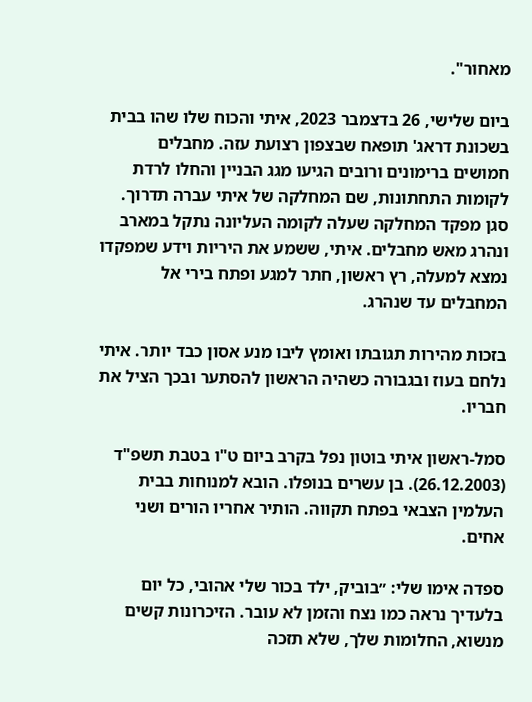מאחור".

ביום שלישי, 26 בדצמבר 2023, איתי והכוח שלו שהו בבית בשכונת דראג' תופאח שבצפון רצועת עזה. מחבלים חמושים ברימונים ורובים הגיעו מגג הבניין והחלו לרדת לקומות התחתונות, שם המחלקה של איתי עברה תדרוך. סגן מפקד המחלקה שעלה לקומה העליונה נתקל במארב ונהרג מאש מחבלים. איתי, ששמע את היריות וידע שמפקדו נמצא למעלה, רץ ראשון, חתר למגע ופתח בירי אל המחבלים עד שנהרג.

בזכות מהירות תגובתו ואומץ ליבו מנע אסון כבד יותר. איתי נלחם בעוז ובגבורה כשהיה הראשון להסתער ובכך הציל את חבריו.

סמל-ראשון איתי בוטון נפל בקרב ביום ט"ו בטבת תשפ"ד (26.12.2003). בן עשרים בנופלו. הובא למנוחות בבית העלמין הצבאי בפתח תקווה. הותיר אחריו הורים ושני אחים.

ספדה אימו שלי: ״בוביק, ילד בכור שלי אהובי, כל יום בלעדיך נראה כמו נצח והזמן לא עובר. הזיכרונות קשים מנשוא, החלומות שלך, שלא תזכה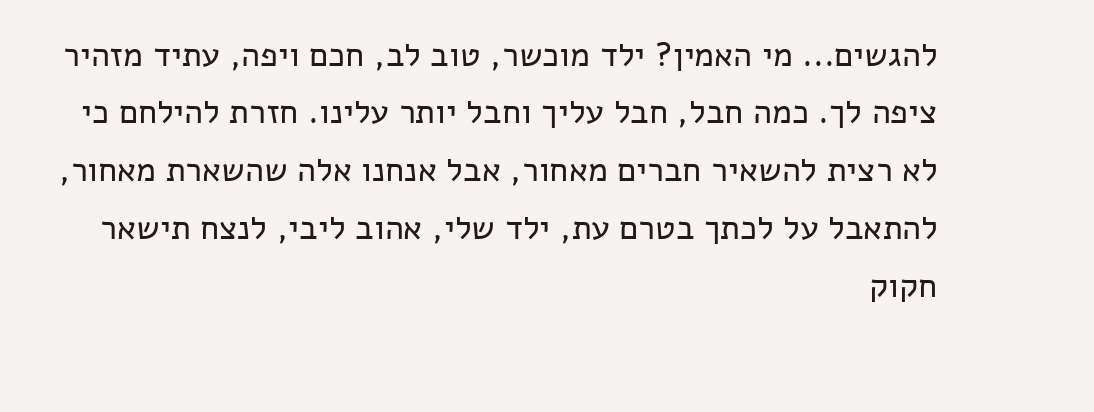להגשים... מי האמין? ילד מוכשר, טוב לב, חכם ויפה, עתיד מזהיר ציפה לך. כמה חבל, חבל עליך וחבל יותר עלינו. חזרת להילחם כי לא רצית להשאיר חברים מאחור, אבל אנחנו אלה שהשארת מאחור, להתאבל על לכתך בטרם עת, ילד שלי, אהוב ליבי, לנצח תישאר חקוק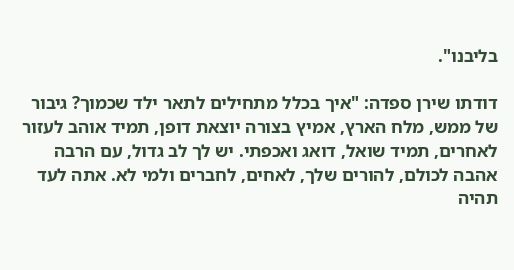בליבנו".

דודתו שירן ספדה: "איך בכלל מתחילים לתאר ילד שכמוך? גיבור של ממש, מלח הארץ, אמיץ בצורה יוצאת דופן, תמיד אוהב לעזור לאחרים, תמיד שואל, דואג ואכפתי. יש לך לב גדול, עם הרבה אהבה לכולם, להורים שלך, לאחים, לחברים ולמי לא. אתה לעד תהיה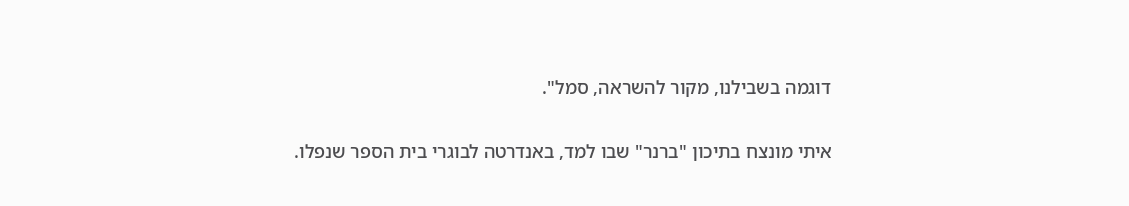דוגמה בשבילנו, מקור להשראה, סמל".

איתי מונצח בתיכון "ברנר" שבו למד, באנדרטה לבוגרי בית הספר שנפלו.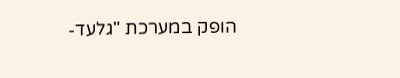הופק במערכת "גלעד-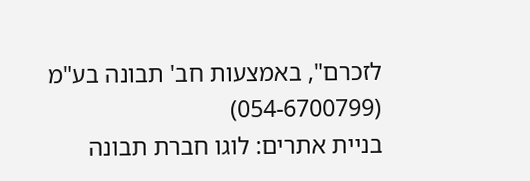לזכרם", באמצעות חב' תבונה בע"מ (054-6700799)
בניית אתרים: לוגו חברת תבונה